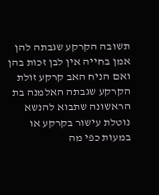תשובה הקרקע שגבתה להן אמן בחייה אין לבן זכות בהן ואם הניח האב קרקע זולת הקרקע שגבתה האלמנה בת הראשונה שתבוא להנשא נוטלת עישור בקרקע או במעות כפי מה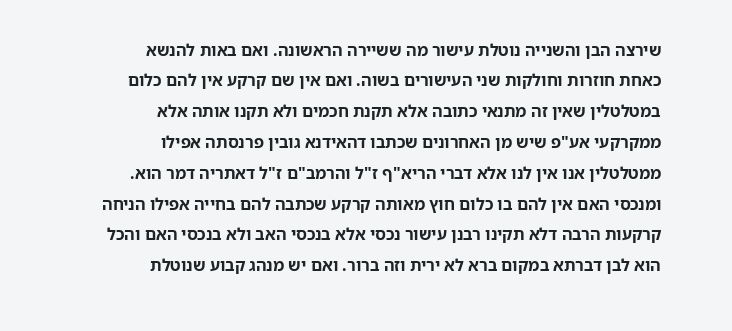שירצה הבן והשנייה נוטלת עישור מה ששיירה הראשונה. ואם באות להנשא כאחת חוזרות וחולקות שני העישורים בשוה. ואם אין שם קרקע אין להם כלום במטלטלין שאין זה מתנאי כתובה אלא תקנת חכמים ולא תקנו אותה אלא ממקרקעי אע"פ שיש מן האחרונים שכתבו דהאידנא גובין פרנסתה אפילו ממטלטלין אנו אין לנו אלא דברי הריא"ף ז"ל והרמב"ם ז"ל דאתריה דמר הוא. ומנכסי האם אין להם בו כלום חוץ מאותה קרקע שכתבה להם בחייה אפילו הניחה קרקעות הרבה דלא תקינו רבנן עישור נכסי אלא בנכסי האב ולא בנכסי האם והכל הוא לבן דברתא במקום ברא לא ירית וזה ברור. ואם יש מנהג קבוע שנוטלת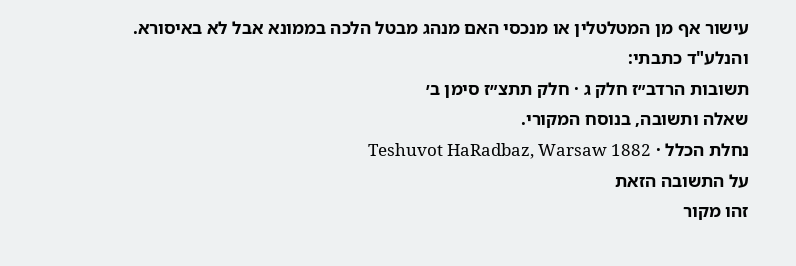עישור אף מן המטלטלין או מנכסי האם מנהג מבטל הלכה בממונא אבל לא באיסורא. והנלע"ד כתבתי:
תשובות הרדב״ז חלק ג · חלק תתצ״ז סימן ב׳
שאלה ותשובה, בנוסח המקורי.
נחלת הכלל · Teshuvot HaRadbaz, Warsaw 1882
על התשובה הזאת
זהו מקור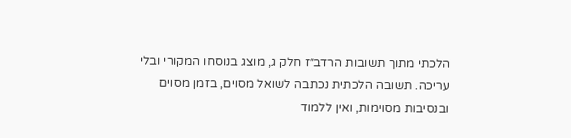הלכתי מתוך תשובות הרדב״ז חלק ג, מוצג בנוסחו המקורי ובלי עריכה. תשובה הלכתית נכתבה לשואל מסוים, בזמן מסוים ובנסיבות מסוימות, ואין ללמוד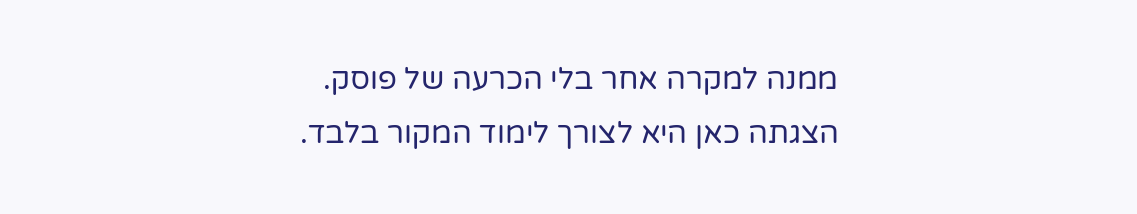ממנה למקרה אחר בלי הכרעה של פוסק. הצגתה כאן היא לצורך לימוד המקור בלבד.